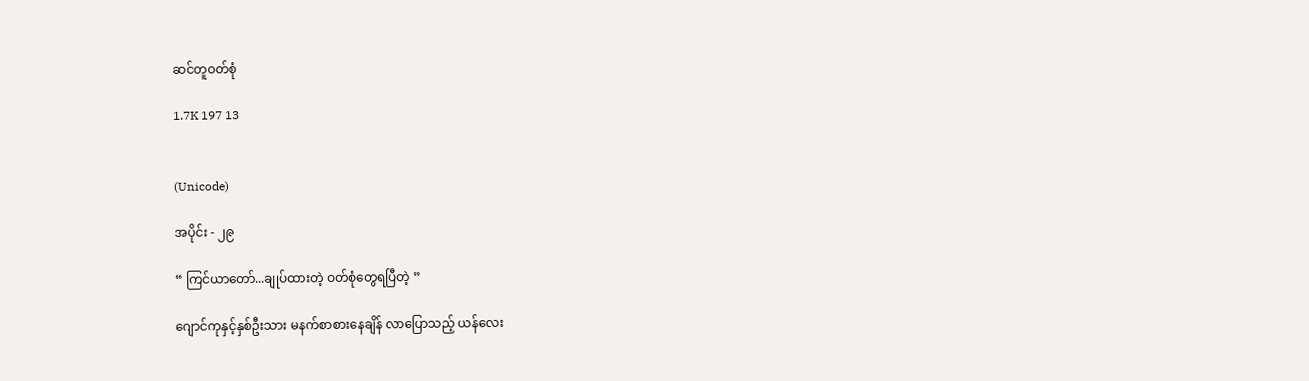ဆင်တူဝတ်စုံ

1.7K 197 13


(Unicode)

အပိုင်း - ၂၉

“ ကြင်ယာတော်...ချုပ်ထားတဲ့ ဝတ်စုံတွေရပြီတဲ့ ”

ဂျောင်ကုနှင့်နှစ်ဦးသား မနက်စာစားနေချိန် လာပြောသည့် ယန်လေး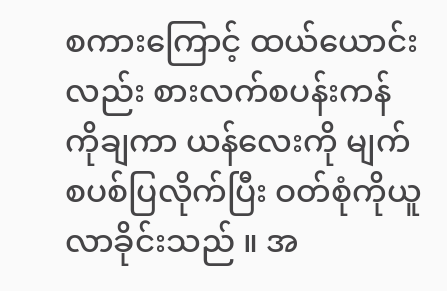စကားကြောင့် ထယ်ယောင်းလည်း စားလက်စပန်းကန်ကိုချကာ ယန်လေးကို မျက်စပစ်ပြလိုက်ပြီး ဝတ်စုံကိုယူလာခိုင်းသည် ။ အ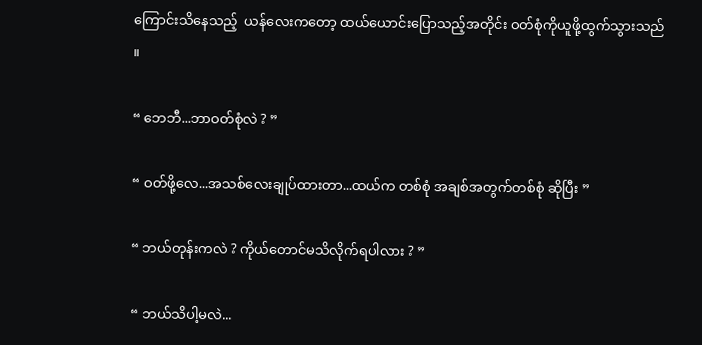ကြောင်းသိနေသည့်  ယန်လေးကတော့ ထယ်ယောင်းပြောသည့်အတိုင်း ဝတ်စုံကိုယူဖို့ထွက်သွားသည် ။

“ ဘေဘီ...ဘာဝတ်စုံလဲ ? ”

“ ဝတ်ဖို့လေ...အသစ်လေးချုပ်ထားတာ...ထယ်က တစ်စုံ အချစ်အတွက်တစ်စုံ ဆိုပြီး ”

“ ဘယ်တုန်းကလဲ ? ကိုယ်တောင်မသိလိုက်ရပါလား ? ”

“ ဘယ်သိပါ့မလဲ...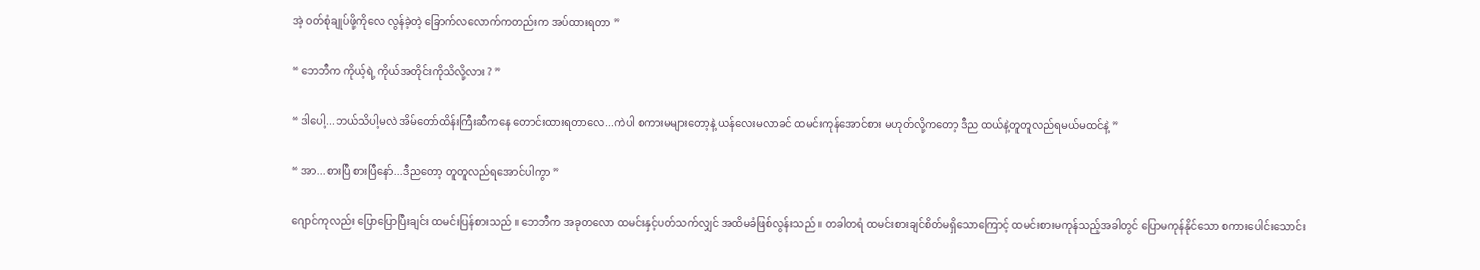အဲ့ ဝတ်စုံချုပ်ဖို့ကိုလေ လွန်ခဲ့တဲ့ ခြောက်လလောက်ကတည်းက အပ်ထားရတာ ”

“ ဘေဘီက ကိုယ့်ရဲ့ ကိုယ်အတိုင်းကိုသိလို့လား ? ”

“ ဒါပေါ့...ဘယ်သိပါ့မလဲ အိမ်တော်ထိန်းကြီးဆီကနေ တောင်းထားရတာလေ...ကဲပါ စကားမများတော့နဲ့ ယန်လေးမလာခင် ထမင်းကုန်အောင်စား မဟုတ်လို့ကတော့ ဒီည ထယ်နဲ့တူတူလည်ရမယ်မထင်နဲ့ ”

“ အာ...စားပြီ စားပြီနော်...ဒီညတော့ တူတူလည်ရအောင်ပါကွာ ”

ဂျောင်ကုလည်း ပြောပြောပြီးချင်း ထမင်းပြန်စားသည် ။ ဘေဘီက အခုတလော ထမင်းနှင့်ပတ်သက်လျှင် အထိမခံဖြစ်လွန်းသည် ။ တခါတရံ ထမင်းစားချင်စိတ်မရှိသောကြောင့် ထမင်းစားမကုန်သည့်အခါတွင် ပြောမကုန်နိုင်သော စကားပေါင်းသောင်း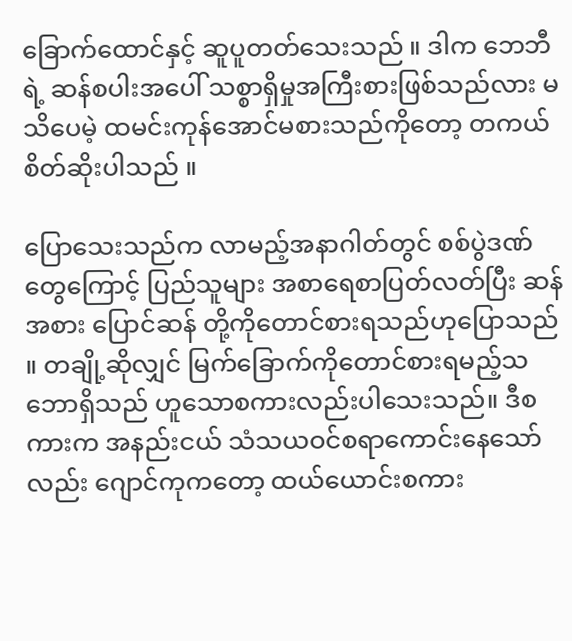ခြောက်ထောင်နှင့် ဆူပူတတ်သေးသည် ။ ဒါက ဘေဘီရဲ့ ဆန်စပါးအပေါ် သစ္စာရှိမှုအကြီးစားဖြစ်သည်လား မသိပေမဲ့ ထမင်းကုန်အောင်မစားသည်ကိုတော့ တကယ်စိတ်ဆိုးပါသည် ။

ပြောသေးသည်က လာမည့်အနာဂါတ်တွင် စစ်ပွဲဒဏ်တွေကြောင့် ပြည်သူများ အစာရေစာပြတ်လတ်ပြီး ဆန်အစား ပြောင်ဆန် တို့ကိုတောင်စားရသည်ဟုပြောသည် ။ တချို့ဆိုလျှင် မြက်ခြောက်ကိုတောင်စားရမည့်သဘောရှိသည် ဟူသောစကားလည်းပါသေးသည်။ ဒီစကားက အနည်းငယ် သံသယဝင်စရာကောင်းနေသော်လည်း ဂျောင်ကုကတော့ ထယ်ယောင်းစကား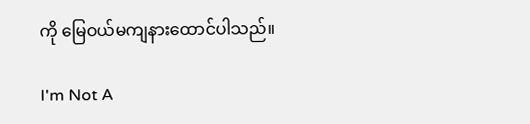ကို မြေဝယ်မကျနားထောင်ပါသည်။

I'm Not A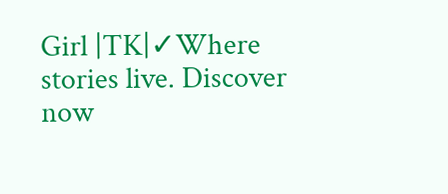Girl |TK|✓Where stories live. Discover now